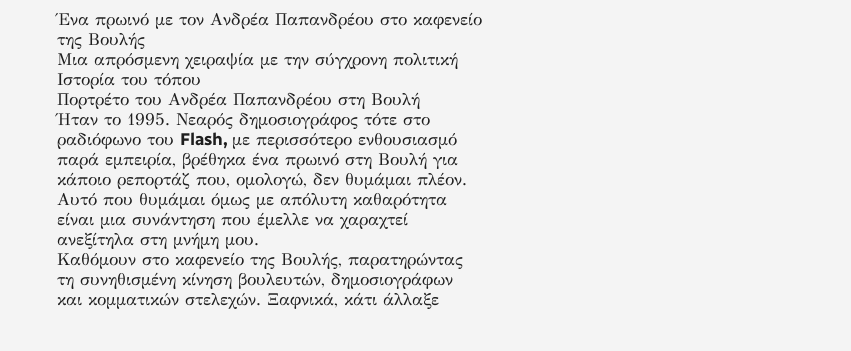Ένα πρωινό με τον Ανδρέα Παπανδρέου στο καφενείο της Βουλής
Μια απρόσμενη χειραψία με την σύγχρονη πολιτική Ιστορία του τόπου
Πορτρέτο του Ανδρέα Παπανδρέου στη Βουλή
Ήταν το 1995. Νεαρός δημοσιογράφος τότε στο ραδιόφωνο του Flash, με περισσότερο ενθουσιασμό παρά εμπειρία, βρέθηκα ένα πρωινό στη Βουλή για κάποιο ρεπορτάζ που, ομολογώ, δεν θυμάμαι πλέον. Αυτό που θυμάμαι όμως με απόλυτη καθαρότητα είναι μια συνάντηση που έμελλε να χαραχτεί ανεξίτηλα στη μνήμη μου.
Καθόμουν στο καφενείο της Βουλής, παρατηρώντας τη συνηθισμένη κίνηση βουλευτών, δημοσιογράφων και κομματικών στελεχών. Ξαφνικά, κάτι άλλαξε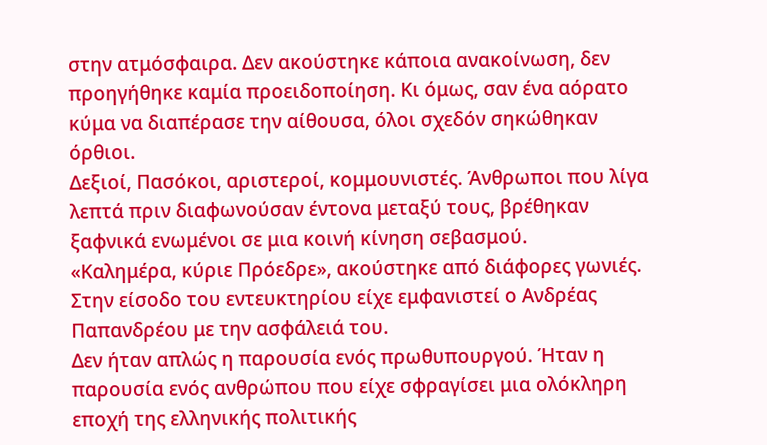στην ατμόσφαιρα. Δεν ακούστηκε κάποια ανακοίνωση, δεν προηγήθηκε καμία προειδοποίηση. Κι όμως, σαν ένα αόρατο κύμα να διαπέρασε την αίθουσα, όλοι σχεδόν σηκώθηκαν όρθιοι.
Δεξιοί, Πασόκοι, αριστεροί, κομμουνιστές. Άνθρωποι που λίγα λεπτά πριν διαφωνούσαν έντονα μεταξύ τους, βρέθηκαν ξαφνικά ενωμένοι σε μια κοινή κίνηση σεβασμού.
«Καλημέρα, κύριε Πρόεδρε», ακούστηκε από διάφορες γωνιές.
Στην είσοδο του εντευκτηρίου είχε εμφανιστεί ο Ανδρέας Παπανδρέου με την ασφάλειά του.
Δεν ήταν απλώς η παρουσία ενός πρωθυπουργού. Ήταν η παρουσία ενός ανθρώπου που είχε σφραγίσει μια ολόκληρη εποχή της ελληνικής πολιτικής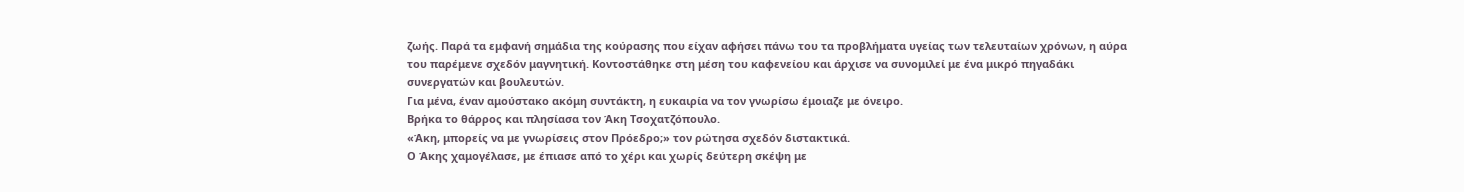ζωής. Παρά τα εμφανή σημάδια της κούρασης που είχαν αφήσει πάνω του τα προβλήματα υγείας των τελευταίων χρόνων, η αύρα του παρέμενε σχεδόν μαγνητική. Κοντοστάθηκε στη μέση του καφενείου και άρχισε να συνομιλεί με ένα μικρό πηγαδάκι συνεργατών και βουλευτών.
Για μένα, έναν αμούστακο ακόμη συντάκτη, η ευκαιρία να τον γνωρίσω έμοιαζε με όνειρο.
Βρήκα το θάρρος και πλησίασα τον Άκη Τσοχατζόπουλο.
«Άκη, μπορείς να με γνωρίσεις στον Πρόεδρο;» τον ρώτησα σχεδόν διστακτικά.
Ο Άκης χαμογέλασε, με έπιασε από το χέρι και χωρίς δεύτερη σκέψη με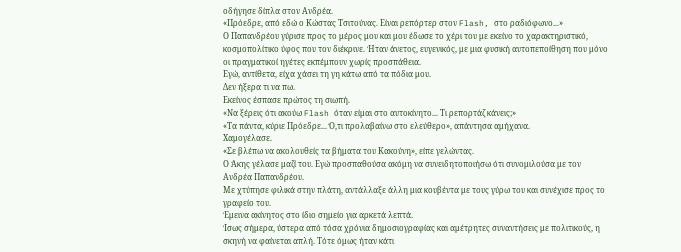οδήγησε δίπλα στον Ανδρέα.
«Πρόεδρε, από εδώ ο Κώστας Τσιτούνας. Είναι ρεπόρτερ στον Flash, στο ραδιόφωνο...»
Ο Παπανδρέου γύρισε προς το μέρος μου και μου έδωσε το χέρι του με εκείνο το χαρακτηριστικό, κοσμοπολίτικο ύφος που τον διέκρινε. Ήταν άνετος, ευγενικός, με μια φυσική αυτοπεποίθηση που μόνο οι πραγματικοί ηγέτες εκπέμπουν χωρίς προσπάθεια.
Εγώ, αντίθετα, είχα χάσει τη γη κάτω από τα πόδια μου.
Δεν ήξερα τι να πω.
Εκείνος έσπασε πρώτος τη σιωπή.
«Να ξέρεις ότι ακούω Flash όταν είμαι στο αυτοκίνητο... Τι ρεπορτάζ κάνεις;»
«Τα πάντα, κύριε Πρόεδρε... Ό,τι προλαβαίνω στο ελεύθερο», απάντησα αμήχανα.
Χαμογέλασε.
«Σε βλέπω να ακολουθείς τα βήματα του Κακούνη», είπε γελώντας.
Ο Άκης γέλασε μαζί του. Εγώ προσπαθούσα ακόμη να συνειδητοποιήσω ότι συνομιλούσα με τον Ανδρέα Παπανδρέου.
Με χτύπησε φιλικά στην πλάτη, αντάλλαξε άλλη μια κουβέντα με τους γύρω του και συνέχισε προς το γραφείο του.
Έμεινα ακίνητος στο ίδιο σημείο για αρκετά λεπτά.
Ίσως σήμερα, ύστερα από τόσα χρόνια δημοσιογραφίας και αμέτρητες συναντήσεις με πολιτικούς, η σκηνή να φαίνεται απλή. Τότε όμως ήταν κάτι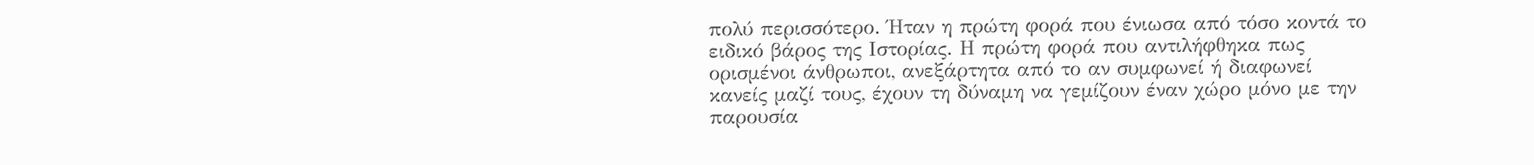πολύ περισσότερο. Ήταν η πρώτη φορά που ένιωσα από τόσο κοντά το ειδικό βάρος της Ιστορίας. Η πρώτη φορά που αντιλήφθηκα πως ορισμένοι άνθρωποι, ανεξάρτητα από το αν συμφωνεί ή διαφωνεί κανείς μαζί τους, έχουν τη δύναμη να γεμίζουν έναν χώρο μόνο με την παρουσία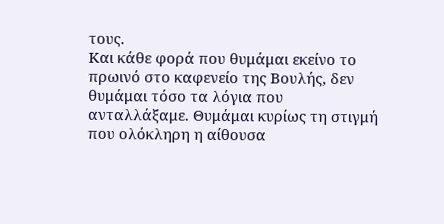τους.
Και κάθε φορά που θυμάμαι εκείνο το πρωινό στο καφενείο της Βουλής, δεν θυμάμαι τόσο τα λόγια που ανταλλάξαμε. Θυμάμαι κυρίως τη στιγμή που ολόκληρη η αίθουσα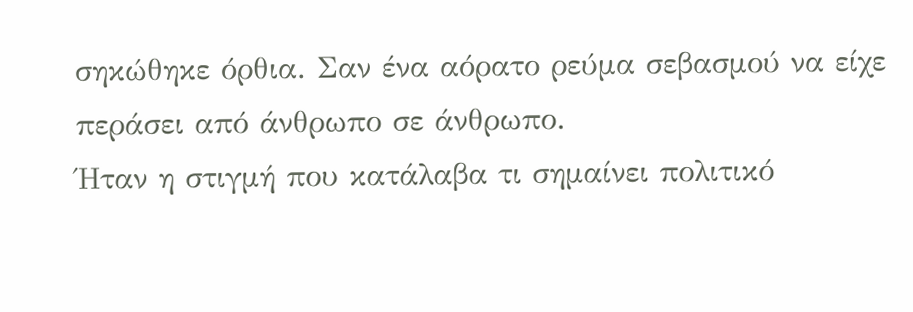σηκώθηκε όρθια. Σαν ένα αόρατο ρεύμα σεβασμού να είχε περάσει από άνθρωπο σε άνθρωπο.
Ήταν η στιγμή που κατάλαβα τι σημαίνει πολιτικό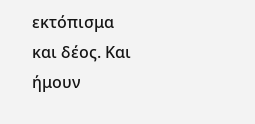εκτόπισμα και δέος. Και ήμουν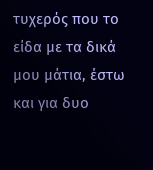τυχερός που το είδα με τα δικά μου μάτια, έστω και για δυο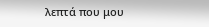λεπτά που μου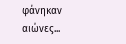φάνηκαν αιώνες...